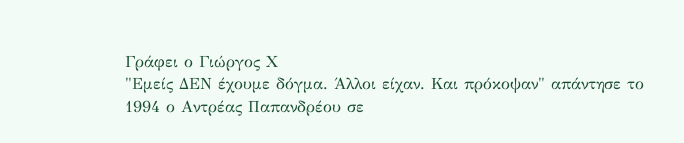Γράφει ο Γιώργος Χ
"Εμείς ΔΕΝ έχουμε δόγμα. Άλλοι είχαν. Και πρόκοψαν" απάντησε το 1994 ο Αντρέας Παπανδρέου σε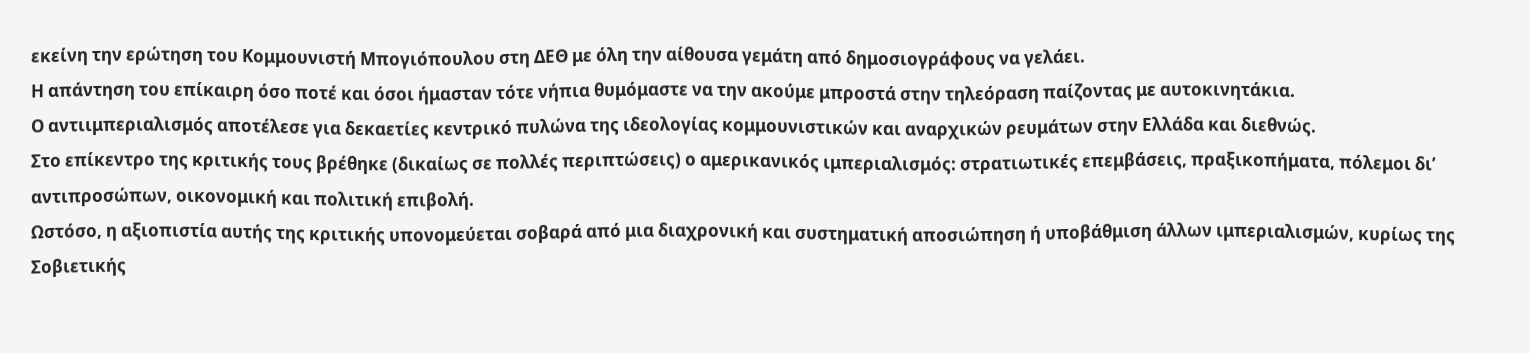εκείνη την ερώτηση του Κομμουνιστή Μπογιόπουλου στη ΔΕΘ με όλη την αίθουσα γεμάτη από δημοσιογράφους να γελάει.
Η απάντηση του επίκαιρη όσο ποτέ και όσοι ήμασταν τότε νήπια θυμόμαστε να την ακούμε μπροστά στην τηλεόραση παίζοντας με αυτοκινητάκια.
Ο αντιιμπεριαλισμός αποτέλεσε για δεκαετίες κεντρικό πυλώνα της ιδεολογίας κομμουνιστικών και αναρχικών ρευμάτων στην Ελλάδα και διεθνώς.
Στο επίκεντρο της κριτικής τους βρέθηκε (δικαίως σε πολλές περιπτώσεις) ο αμερικανικός ιμπεριαλισμός: στρατιωτικές επεμβάσεις, πραξικοπήματα, πόλεμοι δι’ αντιπροσώπων, οικονομική και πολιτική επιβολή.
Ωστόσο, η αξιοπιστία αυτής της κριτικής υπονομεύεται σοβαρά από μια διαχρονική και συστηματική αποσιώπηση ή υποβάθμιση άλλων ιμπεριαλισμών, κυρίως της Σοβιετικής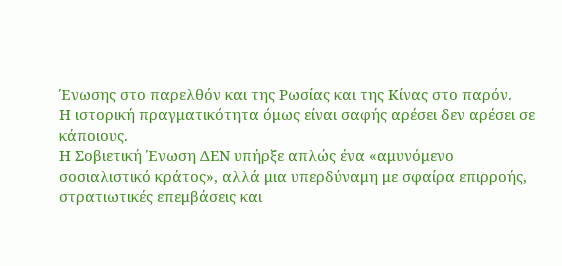Ένωσης στο παρελθόν και της Ρωσίας και της Κίνας στο παρόν.
Η ιστορική πραγματικότητα όμως είναι σαφής αρέσει δεν αρέσει σε κάποιους.
Η Σοβιετική Ένωση ΔΕΝ υπήρξε απλώς ένα «αμυνόμενο σοσιαλιστικό κράτος», αλλά μια υπερδύναμη με σφαίρα επιρροής, στρατιωτικές επεμβάσεις και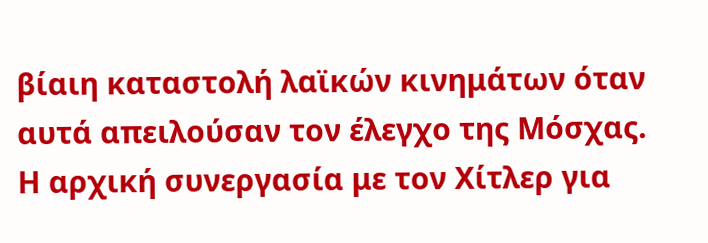βίαιη καταστολή λαϊκών κινημάτων όταν αυτά απειλούσαν τον έλεγχο της Μόσχας.
Η αρχική συνεργασία με τον Χίτλερ για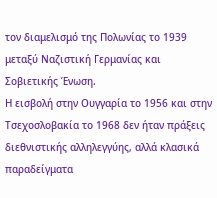τον διαμελισμό της Πολωνίας το 1939 μεταξύ Ναζιστική Γερμανίας και Σοβιετικής Ένωση.
Η εισβολή στην Ουγγαρία το 1956 και στην Τσεχοσλοβακία το 1968 δεν ήταν πράξεις διεθνιστικής αλληλεγγύης, αλλά κλασικά παραδείγματα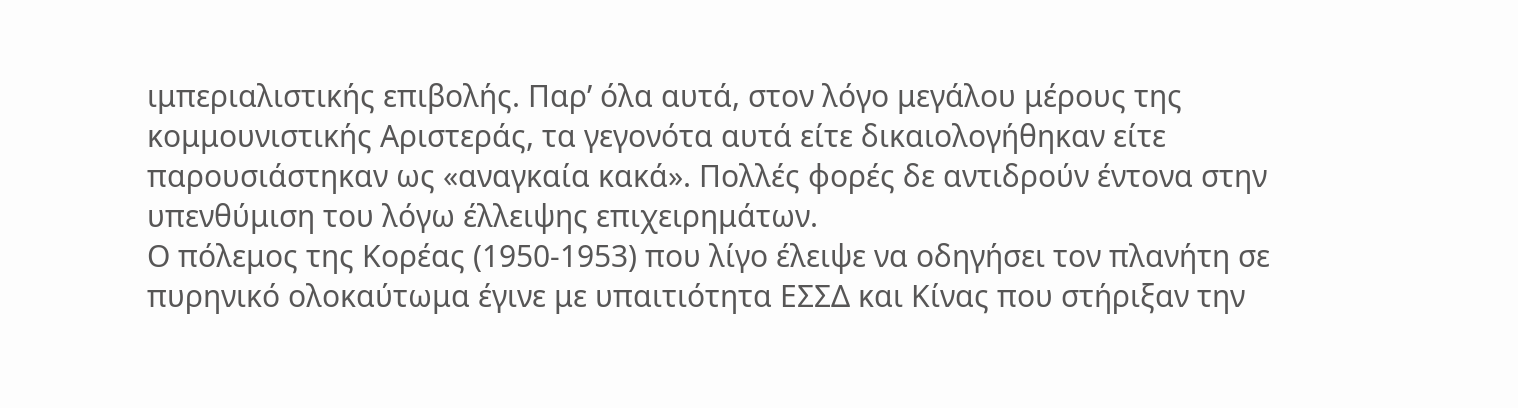ιμπεριαλιστικής επιβολής. Παρ’ όλα αυτά, στον λόγο μεγάλου μέρους της κομμουνιστικής Αριστεράς, τα γεγονότα αυτά είτε δικαιολογήθηκαν είτε παρουσιάστηκαν ως «αναγκαία κακά». Πολλές φορές δε αντιδρούν έντονα στην υπενθύμιση του λόγω έλλειψης επιχειρημάτων.
Ο πόλεμος της Κορέας (1950-1953) που λίγο έλειψε να οδηγήσει τον πλανήτη σε πυρηνικό ολοκαύτωμα έγινε με υπαιτιότητα ΕΣΣΔ και Κίνας που στήριξαν την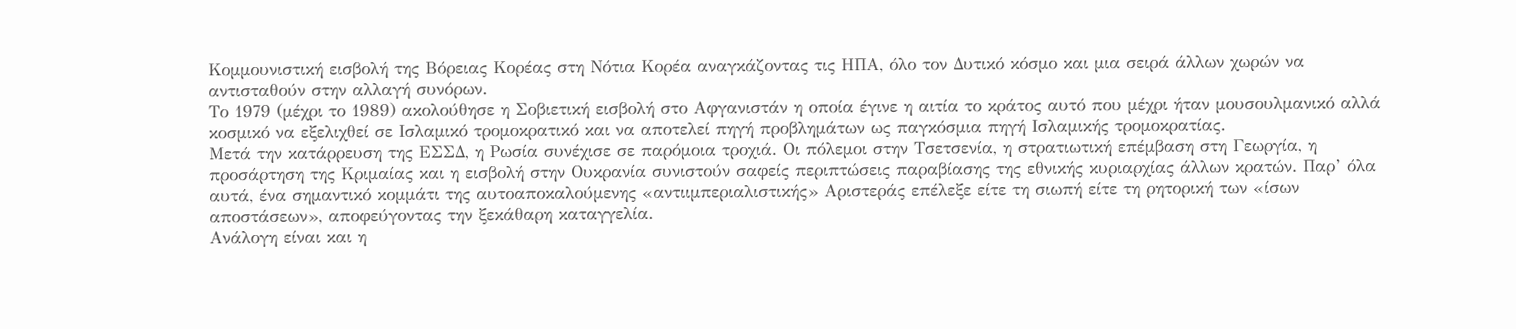Κομμουνιστική εισβολή της Βόρειας Κορέας στη Νότια Κορέα αναγκάζοντας τις ΗΠΑ, όλο τον Δυτικό κόσμο και μια σειρά άλλων χωρών να αντισταθούν στην αλλαγή συνόρων.
Το 1979 (μέχρι το 1989) ακολούθησε η Σοβιετική εισβολή στο Αφγανιστάν η οποία έγινε η αιτία το κράτος αυτό που μέχρι ήταν μουσουλμανικό αλλά κοσμικό να εξελιχθεί σε Ισλαμικό τρομοκρατικό και να αποτελεί πηγή προβλημάτων ως παγκόσμια πηγή Ισλαμικής τρομοκρατίας.
Μετά την κατάρρευση της ΕΣΣΔ, η Ρωσία συνέχισε σε παρόμοια τροχιά. Οι πόλεμοι στην Τσετσενία, η στρατιωτική επέμβαση στη Γεωργία, η προσάρτηση της Κριμαίας και η εισβολή στην Ουκρανία συνιστούν σαφείς περιπτώσεις παραβίασης της εθνικής κυριαρχίας άλλων κρατών. Παρ’ όλα αυτά, ένα σημαντικό κομμάτι της αυτοαποκαλούμενης «αντιιμπεριαλιστικής» Αριστεράς επέλεξε είτε τη σιωπή είτε τη ρητορική των «ίσων αποστάσεων», αποφεύγοντας την ξεκάθαρη καταγγελία.
Ανάλογη είναι και η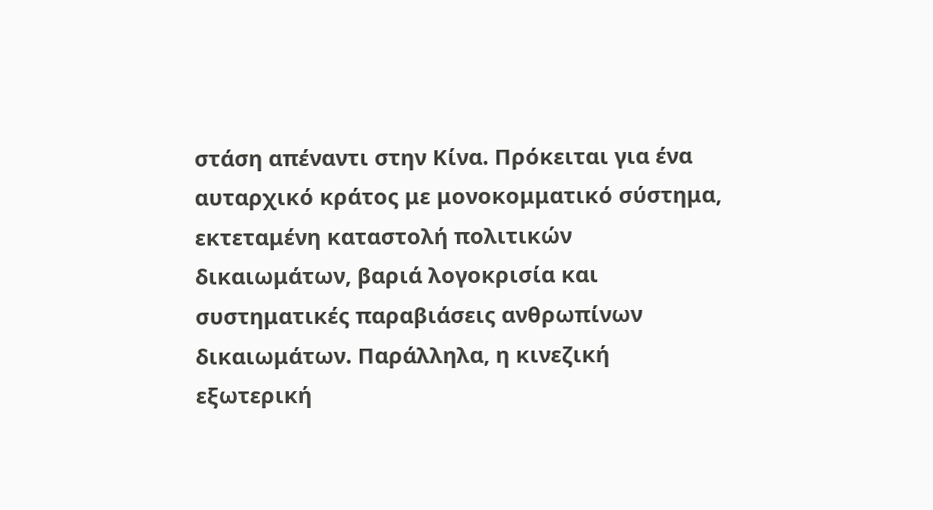στάση απέναντι στην Κίνα. Πρόκειται για ένα αυταρχικό κράτος με μονοκομματικό σύστημα, εκτεταμένη καταστολή πολιτικών δικαιωμάτων, βαριά λογοκρισία και συστηματικές παραβιάσεις ανθρωπίνων δικαιωμάτων. Παράλληλα, η κινεζική εξωτερική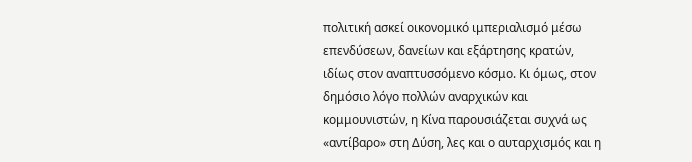πολιτική ασκεί οικονομικό ιμπεριαλισμό μέσω επενδύσεων, δανείων και εξάρτησης κρατών, ιδίως στον αναπτυσσόμενο κόσμο. Κι όμως, στον δημόσιο λόγο πολλών αναρχικών και κομμουνιστών, η Κίνα παρουσιάζεται συχνά ως «αντίβαρο» στη Δύση, λες και ο αυταρχισμός και η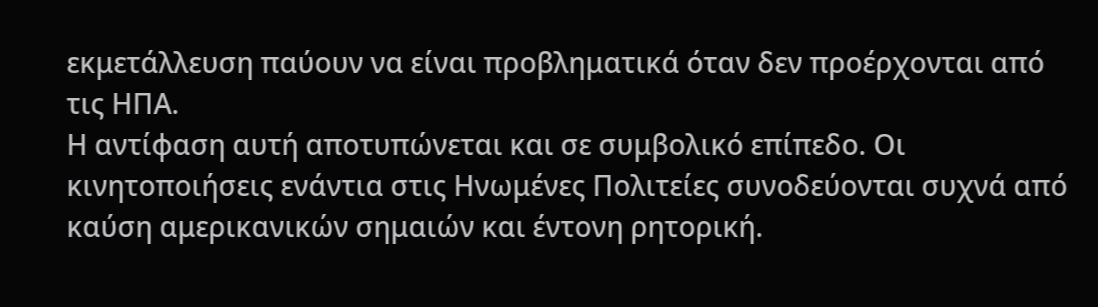εκμετάλλευση παύουν να είναι προβληματικά όταν δεν προέρχονται από τις ΗΠΑ.
Η αντίφαση αυτή αποτυπώνεται και σε συμβολικό επίπεδο. Οι κινητοποιήσεις ενάντια στις Ηνωμένες Πολιτείες συνοδεύονται συχνά από καύση αμερικανικών σημαιών και έντονη ρητορική.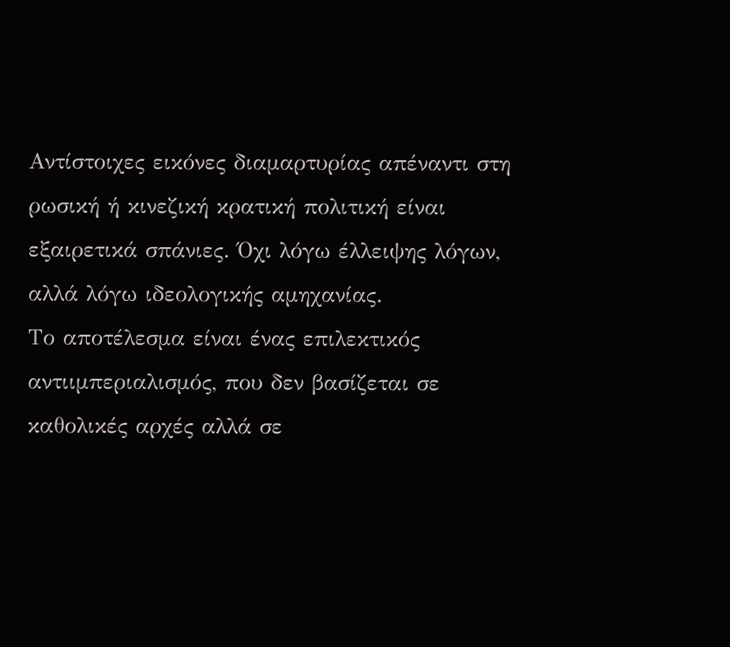Αντίστοιχες εικόνες διαμαρτυρίας απέναντι στη ρωσική ή κινεζική κρατική πολιτική είναι εξαιρετικά σπάνιες. Όχι λόγω έλλειψης λόγων, αλλά λόγω ιδεολογικής αμηχανίας.
Το αποτέλεσμα είναι ένας επιλεκτικός αντιιμπεριαλισμός, που δεν βασίζεται σε καθολικές αρχές αλλά σε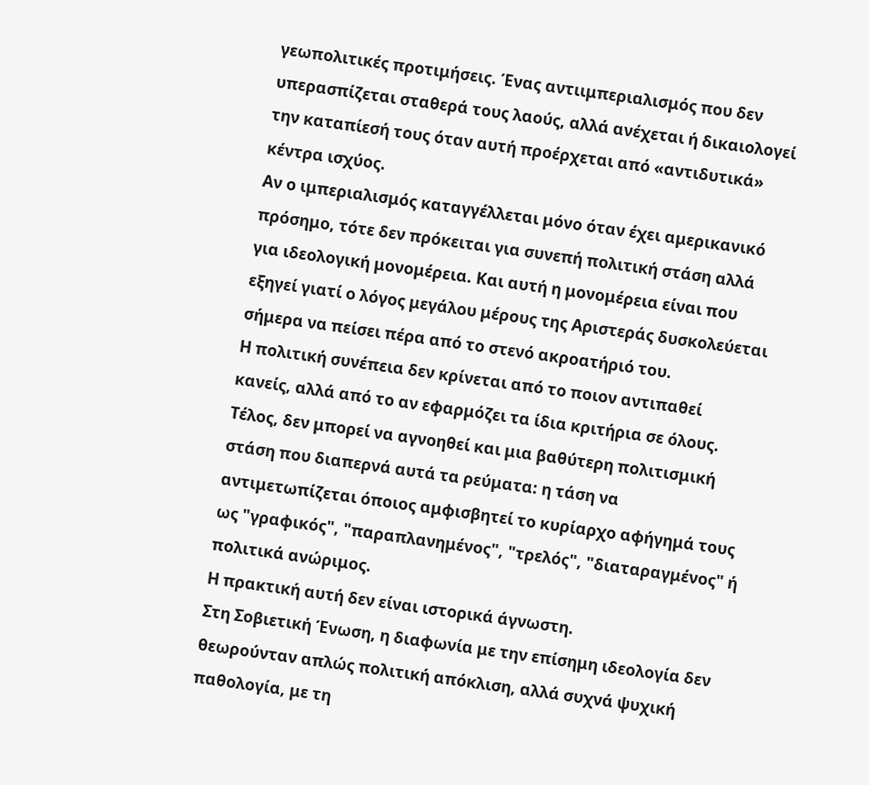γεωπολιτικές προτιμήσεις. Ένας αντιιμπεριαλισμός που δεν υπερασπίζεται σταθερά τους λαούς, αλλά ανέχεται ή δικαιολογεί την καταπίεσή τους όταν αυτή προέρχεται από «αντιδυτικά» κέντρα ισχύος.
Αν ο ιμπεριαλισμός καταγγέλλεται μόνο όταν έχει αμερικανικό πρόσημο, τότε δεν πρόκειται για συνεπή πολιτική στάση αλλά για ιδεολογική μονομέρεια. Και αυτή η μονομέρεια είναι που εξηγεί γιατί ο λόγος μεγάλου μέρους της Αριστεράς δυσκολεύεται σήμερα να πείσει πέρα από το στενό ακροατήριό του.
Η πολιτική συνέπεια δεν κρίνεται από το ποιον αντιπαθεί κανείς, αλλά από το αν εφαρμόζει τα ίδια κριτήρια σε όλους.
Τέλος, δεν μπορεί να αγνοηθεί και μια βαθύτερη πολιτισμική στάση που διαπερνά αυτά τα ρεύματα: η τάση να αντιμετωπίζεται όποιος αμφισβητεί το κυρίαρχο αφήγημά τους ως "γραφικός", "παραπλανημένος", "τρελός", "διαταραγμένος" ή πολιτικά ανώριμος.
Η πρακτική αυτή δεν είναι ιστορικά άγνωστη.
Στη Σοβιετική Ένωση, η διαφωνία με την επίσημη ιδεολογία δεν θεωρούνταν απλώς πολιτική απόκλιση, αλλά συχνά ψυχική παθολογία, με τη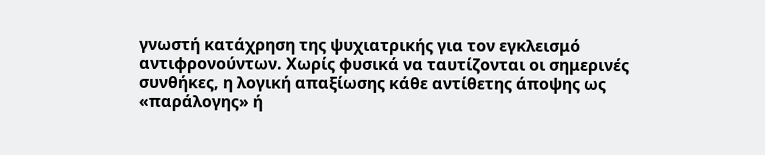γνωστή κατάχρηση της ψυχιατρικής για τον εγκλεισμό αντιφρονούντων. Χωρίς φυσικά να ταυτίζονται οι σημερινές συνθήκες, η λογική απαξίωσης κάθε αντίθετης άποψης ως «παράλογης» ή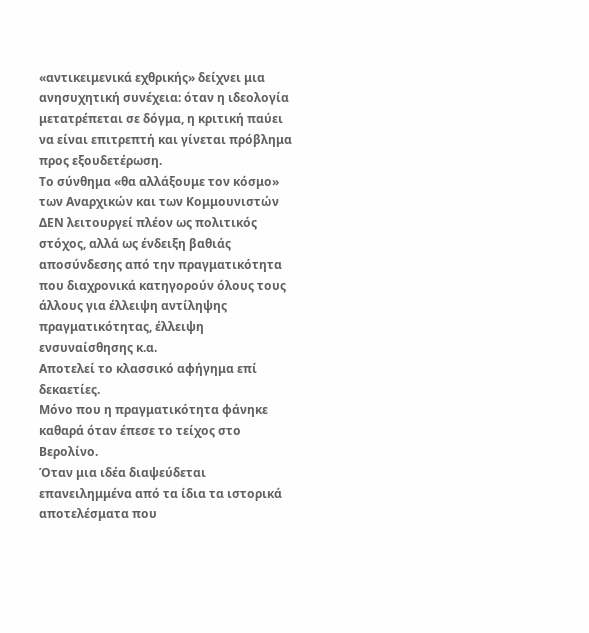«αντικειμενικά εχθρικής» δείχνει μια ανησυχητική συνέχεια: όταν η ιδεολογία μετατρέπεται σε δόγμα, η κριτική παύει να είναι επιτρεπτή και γίνεται πρόβλημα προς εξουδετέρωση.
Το σύνθημα «θα αλλάξουμε τον κόσμο» των Αναρχικών και των Κομμουνιστών ΔΕΝ λειτουργεί πλέον ως πολιτικός στόχος, αλλά ως ένδειξη βαθιάς αποσύνδεσης από την πραγματικότητα που διαχρονικά κατηγορούν όλους τους άλλους για έλλειψη αντίληψης πραγματικότητας, έλλειψη ενσυναίσθησης κ.α.
Αποτελεί το κλασσικό αφήγημα επί δεκαετίες.
Μόνο που η πραγματικότητα φάνηκε καθαρά όταν έπεσε το τείχος στο Βερολίνο.
Όταν μια ιδέα διαψεύδεται επανειλημμένα από τα ίδια τα ιστορικά αποτελέσματα που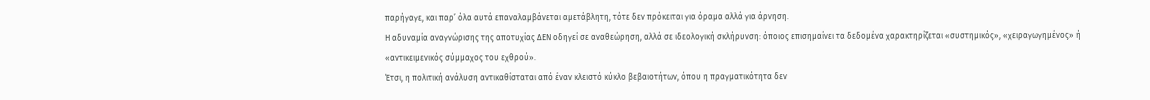παρήγαγε, και παρ’ όλα αυτά επαναλαμβάνεται αμετάβλητη, τότε δεν πρόκειται για όραμα αλλά για άρνηση.
Η αδυναμία αναγνώρισης της αποτυχίας ΔΕΝ οδηγεί σε αναθεώρηση, αλλά σε ιδεολογική σκλήρυνση: όποιος επισημαίνει τα δεδομένα χαρακτηρίζεται «συστημικός», «χειραγωγημένος» ή «αντικειμενικός σύμμαχος του εχθρού».
Έτσι, η πολιτική ανάλυση αντικαθίσταται από έναν κλειστό κύκλο βεβαιοτήτων, όπου η πραγματικότητα δεν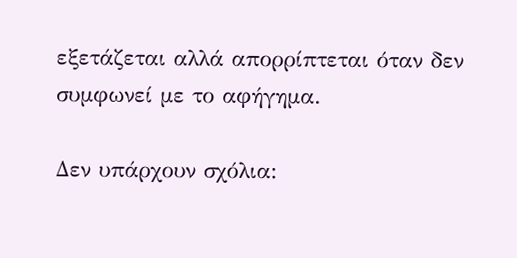εξετάζεται αλλά απορρίπτεται όταν δεν συμφωνεί με το αφήγημα.

Δεν υπάρχουν σχόλια: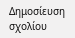Δημοσίευση σχολίου